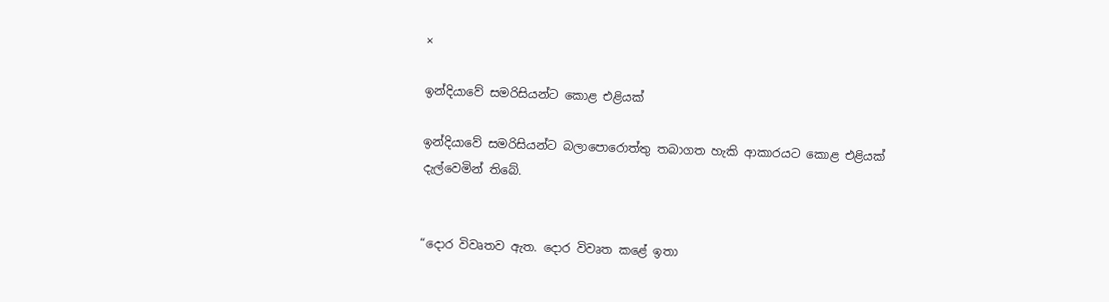×

ඉන්දියාවේ සමරිසියන්ට කොළ එළියක්

ඉන්දියාවේ සමරිසියන්ට බලාපොරොත්තු තබාගත හැකි ආකාරයට කොළ එළියක් දැල්වෙමින් තිබේ.


“දොර විවෘතව ඇත. දොර විවෘත කළේ ඉතා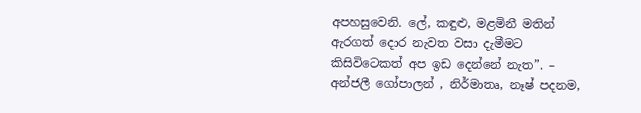අපහසුවෙනි. ලේ, කඳුළු, මළමිනී මතින් ඇරගත් දොර නැවත වසා දැමීමට කිසිවිටෙකත් අප ඉඩ දෙන්නේ නැත”. – අන්ජලී ගෝපාලන් , නිර්මාතෘ, නෑෂ් පදනම,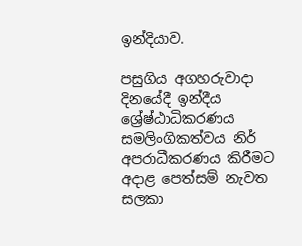ඉන්දියාව.

පසුගිය අගහරුවාදා දිනයේදී ඉන්දීය ශ්‍රේෂ්ඨාධිකරණය සමලිංගිකත්වය නිර් අපරාධීකරණය කිරීමට අදාළ පෙත්සම් නැවත සලකා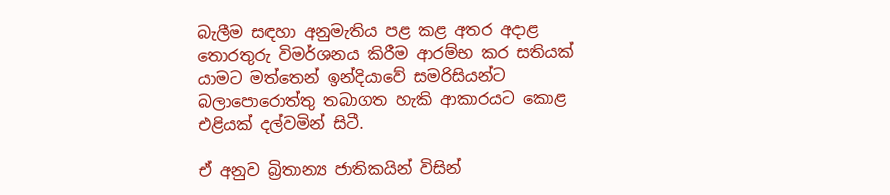බැලීම සඳහා අනුමැතිය පළ කළ අතර අදාළ තොරතුරු විමර්ශනය කිරීම ආරම්භ කර සතියක් යාමට මත්තෙන් ඉන්දියාවේ සමරිසියන්ට බලාපොරොත්තු තබාගත හැකි ආකාරයට කොළ එළියක් දල්වමින් සිටී.

ඒ අනුව බ්‍රිතාන්‍ය ජාතිකයින් විසින්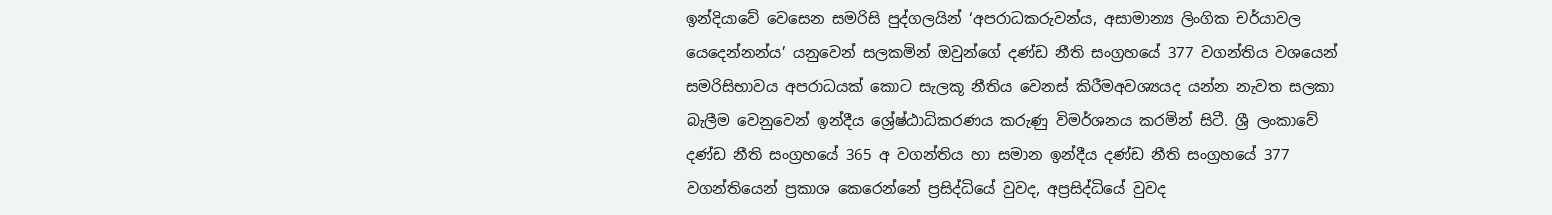ඉන්දියාවේ වෙසෙන සමරිසි පුද්ගලයින් ‘අපරාධකරුවන්ය, අසාමාන්‍ය ලිංගික චර්යාවල යෙදෙන්නන්ය’ යනුවෙන් සලකමින් ඔවුන්ගේ දණ්ඩ නීති සංග්‍රහයේ 377 වගන්තිය වශයෙන් සමරිසිභාවය අපරාධයක් කොට සැලකූ නීතිය වෙනස් කිරීමඅවශ්‍යයද යන්න නැවත සලකා බැලීම වෙනුවෙන් ඉන්දීය ශ්‍රේෂ්ඨාධිකරණය කරුණු විමර්ශනය කරමින් සිටී. ශ්‍රී ලංකාවේ දණ්ඩ නීති සංග්‍රහයේ 365 අ වගන්තිය හා සමාන ඉන්දීය දණ්ඩ නීති සංග්‍රහයේ 377 වගන්තියෙන් ප්‍රකාශ කෙරෙන්නේ ප්‍රසිද්ධියේ වුවද, අප්‍රසිද්ධියේ වුවද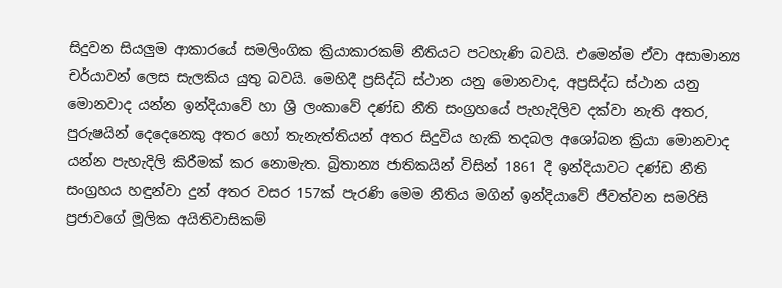සිදුවන සියලුම ආකාරයේ සමලිංගික ක්‍රියාකාරකම් නීතියට පටහැණි බවයි. එමෙන්ම ඒවා අසාමාන්‍ය චර්යාවන් ලෙස සැලකිය යුතු බවයි. මෙහිදී ප්‍රසිද්ධි ස්ථාන යනු මොනවාද, අප්‍රසිද්ධ ස්ථාන යනු මොනවාද යන්න ඉන්දියාවේ හා ශ්‍රී ලංකාවේ දණ්ඩ නීති සංග්‍රහයේ පැහැදිලිව දක්වා නැති අතර, පුරුෂයින් දෙදෙනෙකු අතර හෝ තැනැත්තියන් අතර සිදුවිය හැකි තදබල අශෝබන ක්‍රියා මොනවාද යන්න පැහැදිලි කිරීමක් කර නොමැත. බ්‍රිතාන්‍ය ජාතිකයින් විසින් 1861 දී ඉන්දියාවට දණ්ඩ නීති සංග්‍රහය හඳුන්වා දුන් අතර වසර 157ක් පැරණි මෙම නීතිය මගින් ඉන්දියාවේ ජීවත්වන සමරිසි ප්‍රජාවගේ මූලික අයිතිවාසිකම්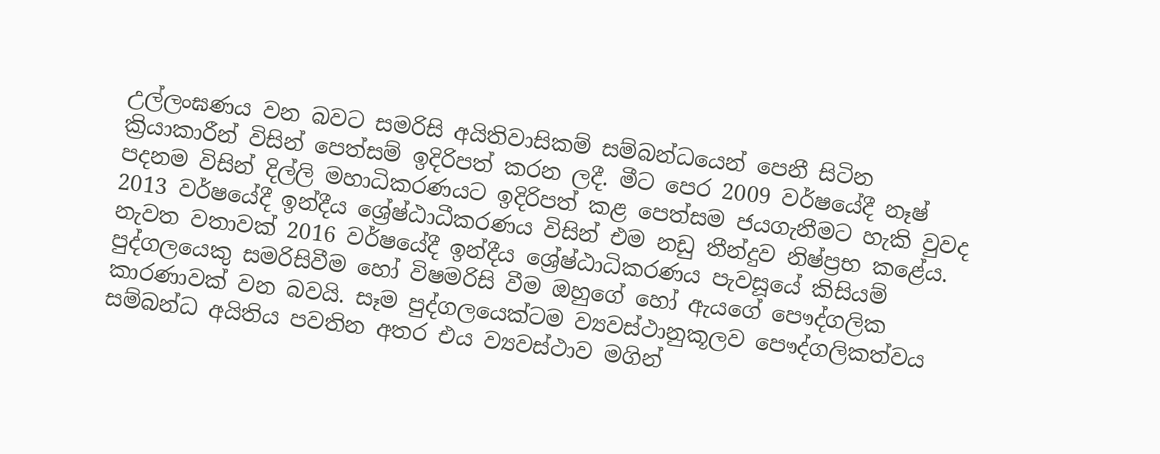උල්ලංඝණය වන බවට සමරිසි අයිතිවාසිකම් සම්බන්ධයෙන් පෙනී සිටින ක්‍රියාකාරීන් විසින් පෙත්සම් ඉදිරිපත් කරන ලදී. මීට පෙර 2009 වර්ෂයේදී නෑෂ් පදනම විසින් දිල්ලි මහාධිකරණයට ඉදිරිපත් කළ පෙත්සම ජයගැනීමට හැකි වුවද 2013 වර්ෂයේදී ඉන්දීය ශ්‍රේෂ්ඨාධීකරණය විසින් එම නඩු තීන්දුව නිෂ්ප්‍රභ කළේය. නැවත වතාවක් 2016 වර්ෂයේදී ඉන්දීය ශ්‍රේෂ්ඨාධිකරණය පැවසූයේ කිසියම් පුද්ගලයෙකු සමරිසිවීම හෝ විෂමරිසි වීම ඔහුගේ හෝ ඇයගේ පෞද්ගලික කාරණාවක් වන බවයි. සෑම පුද්ගලයෙක්ටම ව්‍යවස්ථානුකූලව පෞද්ගලිකත්වය සම්බන්ධ අයිතිය පවතින අතර එය ව්‍යවස්ථාව මගින්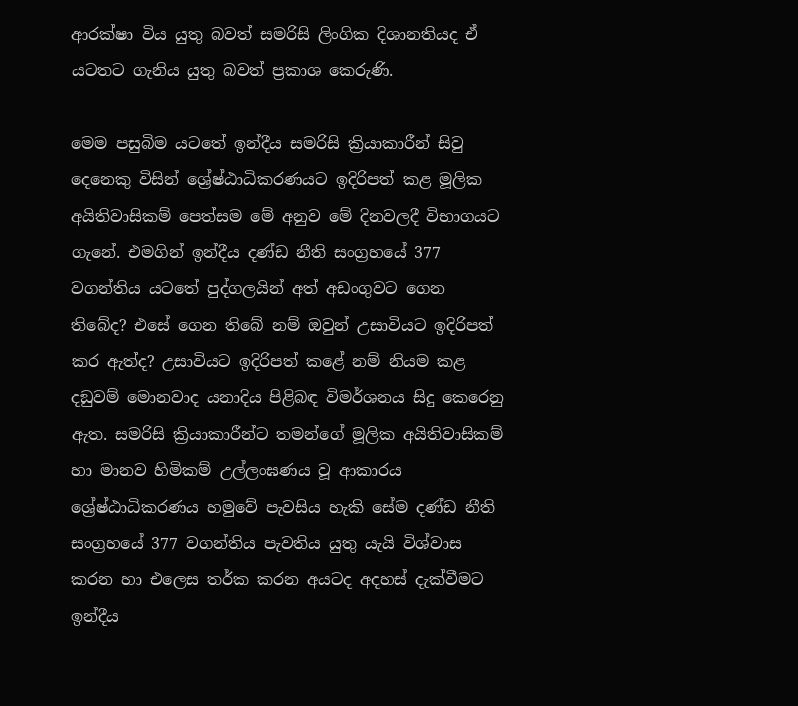ආරක්ෂා විය යුතු බවත් සමරිසි ලිංගික දිශානතියද ඒ යටතට ගැනිය යුතු බවත් ප්‍රකාශ කෙරුණි.

මෙම පසුබිම යටතේ ඉන්දීය සමරිසි ක්‍රියාකාරීන් සිවු දෙනෙකු විසින් ශ්‍රේෂ්ඨාධිකරණයට ඉදිරිපත් කළ මූලික අයිතිවාසිකම් පෙත්සම මේ අනුව මේ දිනවලදී විභාගයට ගැනේ. එමගින් ඉන්දීය දණ්ඩ නීති සංග්‍රහයේ 377 වගන්තිය යටතේ පුද්ගලයින් අත් අඩංගුවට ගෙන තිබේද? එසේ ගෙන තිබේ නම් ඔවුන් උසාවියට ඉදිරිපත් කර ඇත්ද? උසාවියට ඉදිරිපත් කළේ නම් නියම කළ දඞුවම් මොනවාද යනාදිය පිළිබඳ විමර්ශනය සිදු කෙරෙනු ඇත. සමරිසි ක්‍රියාකාරීන්ට තමන්ගේ මූලික අයිතිවාසිකම් හා මානව හිමිකම් උල්ලංඝණය වූ ආකාරය ශ්‍රේෂ්ඨාධිකරණය හමුවේ පැවසිය හැකි සේම දණ්ඩ නීති සංග්‍රහයේ 377 වගන්තිය පැවතිය යුතු යැයි විශ්වාස කරන හා එලෙස තර්ක කරන අයටද අදහස් දැක්වීමට ඉන්දීය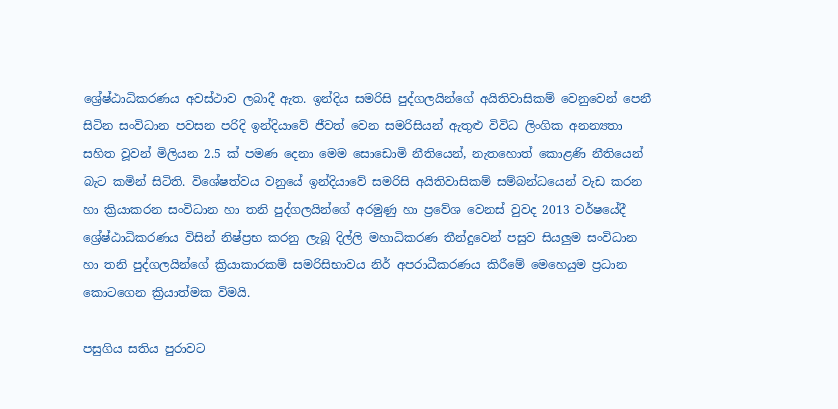ශ්‍රේෂ්ඨාධිකරණය අවස්ථාව ලබාදී ඇත. ඉන්දිය සමරිසි පුද්ගලයින්ගේ අයිතිවාසිකම් වෙනුවෙන් පෙනී සිටින සංවිධාන පවසන පරිදි ඉන්දියාවේ ජීවත් වෙන සමරිසියන් ඇතුළු විවිධ ලිංගික අනන්‍යතා සහිත වූවන් මිලියන 2.5 ක් පමණ දෙනා මෙම සොඩොමි නීතියෙන්, නැතහොත් කොළණි නීතියෙන් බැට කමින් සිටිති. විශේෂත්වය වනුයේ ඉන්දියාවේ සමරිසි අයිතිවාසිකම් සම්බන්ධයෙන් වැඩ කරන හා ක්‍රියාකරන සංවිධාන හා තනි පුද්ගලයින්ගේ අරමුණු හා ප්‍රවේශ වෙනස් වුවද 2013 වර්ෂයේදී ශ්‍රේෂ්ඨාධිකරණය විසින් නිෂ්ප්‍රභ කරනු ලැබූ දිල්ලි මහාධිකරණ තීන්දුවෙන් පසුව සියලුම සංවිධාන හා තනි පුද්ගලයින්ගේ ක්‍රියාකාරකම් සමරිසිභාවය නිර් අපරාධීකරණය කිරීමේ මෙහෙයුම ප්‍රධාන කොටගෙන ක්‍රියාත්මක විමයි.

පසුගිය සතිය පුරාවට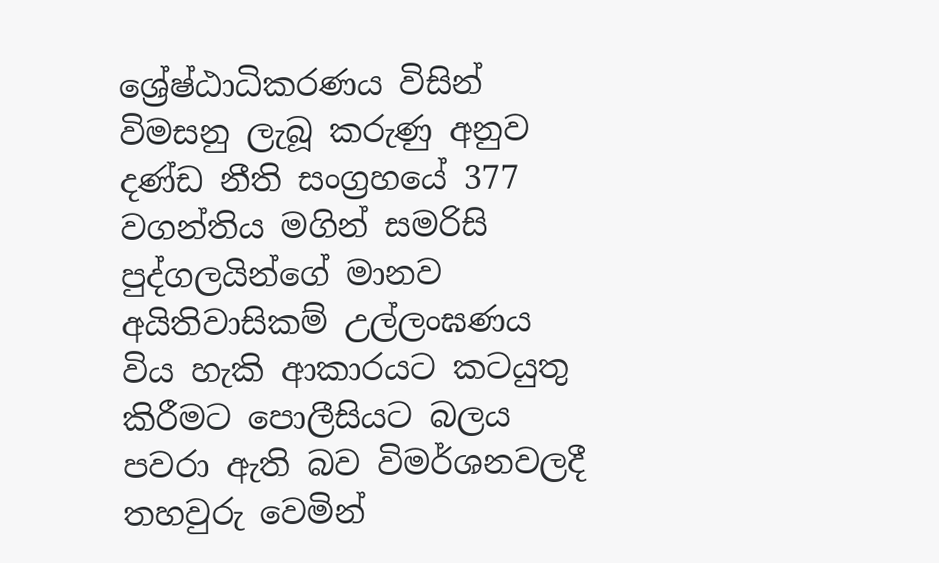ශ්‍රේෂ්ඨාධිකරණය විසින් විමසනු ලැබූ කරුණු අනුව දණ්ඩ නීති සංග්‍රහයේ 377 වගන්තිය මගින් සමරිසි පුද්ගලයින්ගේ මානව අයිතිවාසිකම් උල්ලංඝණය විය හැකි ආකාරයට කටයුතු කිරීමට පොලීසියට බලය පවරා ඇති බව විමර්ශනවලදී තහවුරු වෙමින්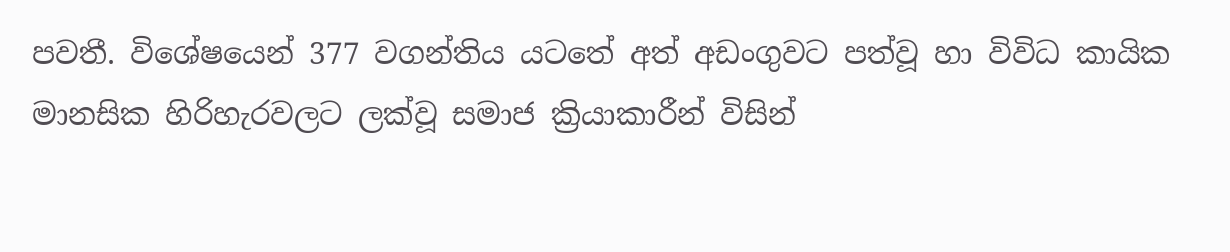පවතී. විශේෂයෙන් 377 වගන්තිය යටතේ අත් අඩංගුවට පත්වූ හා විවිධ කායික මානසික හිරිහැරවලට ලක්වූ සමාජ ක්‍රියාකාරීන් විසින්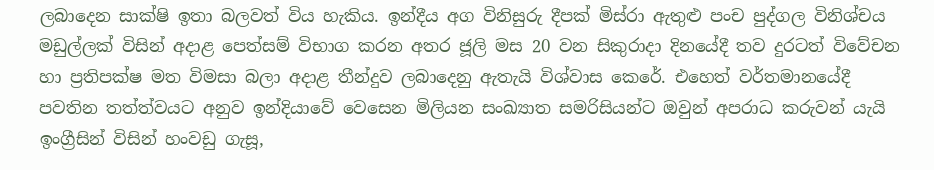ලබාදෙන සාක්ෂි ඉතා බලවත් විය හැකිය. ඉන්දීය අග විනිසුරු දීපක් මිස්රා ඇතුළු පංච පුද්ගල විනිශ්චය මඩුල්ලක් විසින් අදාළ පෙත්සම් විභාග කරන අතර ජූලි මස 20 වන සිකුරාදා දිනයේදී තව දුරටත් විවේචන හා ප්‍රතිපක්ෂ මත විමසා බලා අදාළ තීන්දුව ලබාදෙනු ඇතැයි විශ්වාස කෙරේ. එහෙත් වර්තමානයේදී පවතින තත්ත්වයට අනුව ඉන්දියාවේ වෙසෙන මිලියන සංඛ්‍යාත සමරිසියන්ට ඔවුන් අපරාධ කරුවන් යැයි ඉංග්‍රීසින් විසින් හංවඩු ගැසූ,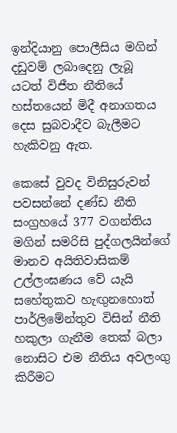ඉන්දියානු පොලීසිය මගින් දඩුවම් ලබාදෙනු ලැබූ යටත් විජීත නීතියේ හස්තයෙන් මිදී අනාගතය දෙස සුබවාදීව බැලීමට හැකිවනු ඇත.

කෙසේ වුවද විනිසුරුවන් පවසන්නේ දණ්ඩ නීති සංග්‍රහයේ 377 වගන්තිය මගින් සමරිසි පුද්ගලයින්ගේ මානව අයිතිවාසිකම් උල්ලංඝණය වේ යැයි සහේතුකව හැඟුනහොත් පාර්ලිමේන්තුව විසින් නීති හකුලා ගැනීම තෙක් බලා නොසිට එම නීතිය අවලංගු කිරීමට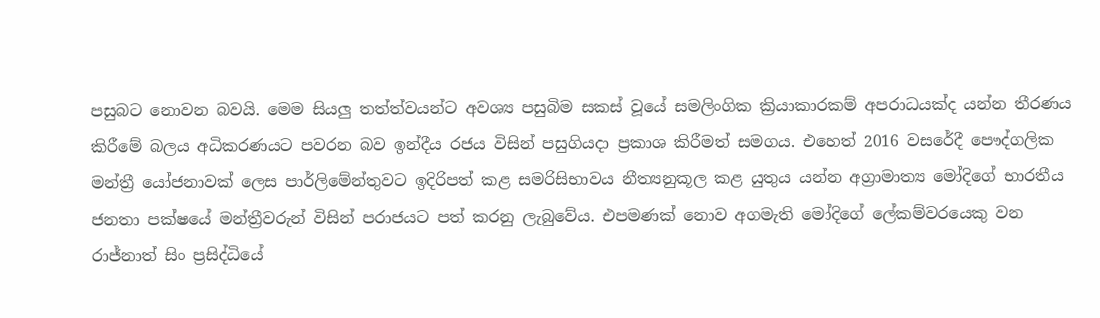පසුබට නොවන බවයි. මෙම සියලු තත්ත්වයන්ට අවශ්‍ය පසුබිම සකස් වූයේ සමලිංගික ක්‍රියාකාරකම් අපරාධයක්ද යන්න තීරණය කිරීමේ බලය අධිකරණයට පවරන බව ඉන්දීය රජය විසින් පසුගියදා ප්‍රකාශ කිරීමත් සමගය. එහෙත් 2016 වසරේදී පෞද්ගලික මන්ත්‍රී යෝජනාවක් ලෙස පාර්ලිමේන්තුවට ඉදිරිපත් කළ සමරිසිභාවය නීත්‍යනුකූල කළ යුතුය යන්න අග්‍රාමාත්‍ය මෝදිගේ භාරතීය ජනතා පක්ෂයේ මන්ත්‍රීවරුන් විසින් පරාජයට පත් කරනු ලැබුවේය. එපමණක් නොව අගමැති මෝදිගේ ලේකම්වරයෙකු වන රාජ්නාත් සිං ප්‍රසිද්ධියේ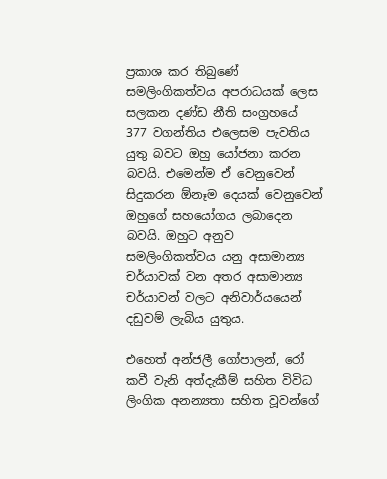ප්‍රකාශ කර තිබුණේ සමලිංගිකත්වය අපරාධයක් ලෙස සලකන දණ්ඩ නීති සංග්‍රහයේ 377 වගන්තිය එලෙසම පැවතිය යුතු බවට ඔහු යෝජනා කරන බවයි. එමෙන්ම ඒ වෙනුවෙන් සිදුකරන ඕනෑම දෙයක් වෙනුවෙන් ඔහුගේ සහයෝගය ලබාදෙන බවයි. ඔහුට අනුව සමලිංගිකත්වය යනු අසාමාන්‍ය චර්යාවක් වන අතර අසාමාන්‍ය චර්යාවන් වලට අනිවාර්යයෙන් දඩුවම් ලැබිය යුතුය.

එහෙත් අන්ජලී ගෝපාලන්, රෝ කවී වැනි අත්දැකීම් සහිත විවිධ ලිංගික අනන්‍යතා සහිත වූවන්ගේ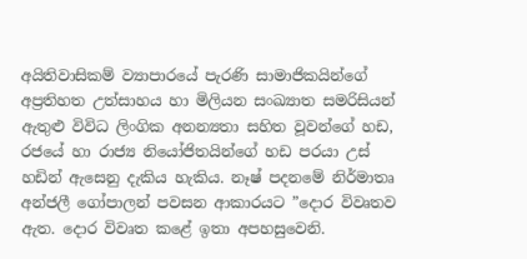අයිතිවාසිකම් ව්‍යාපාරයේ පැරණි සාමාජිකයින්ගේ අප්‍රතිහත උත්සාහය හා මිලියන සංඛ්‍යාත සමරිසියන් ඇතුළු විවිධ ලිංගික අනන්‍යතා සහිත වූවන්ගේ හඩ, රජයේ හා රාජ්‍ය නියෝජිතයින්ගේ හඩ පරයා උස් හඩින් ඇසෙනු දැකිය හැකිය. නෑෂ් පදනමේ නිර්මාතෘ අන්ජලී ගෝපාලන් පවසන ආකාරයට ”දොර විවෘතව ඇත. දොර විවෘත කළේ ඉතා අපහසුවෙනි.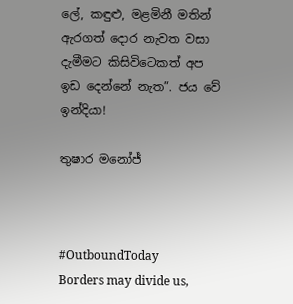ලේ, කඳුළු, මළමිනී මතින් ඇරගත් දොර නැවත වසා දැමීමට කිසිවිටෙකත් අප ඉඩ දෙන්නේ නැත”. ජය වේ ඉන්දියා!

තුෂාර මනෝජ්



#OutboundToday
Borders may divide us,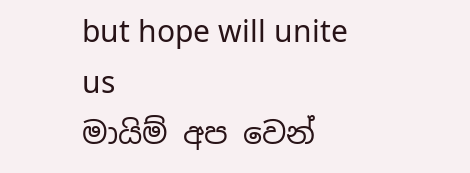but hope will unite us
මායිම් අප වෙන්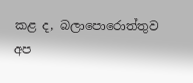කළ ද, බලාපොරොත්තුව අප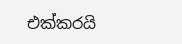එක්කරයි